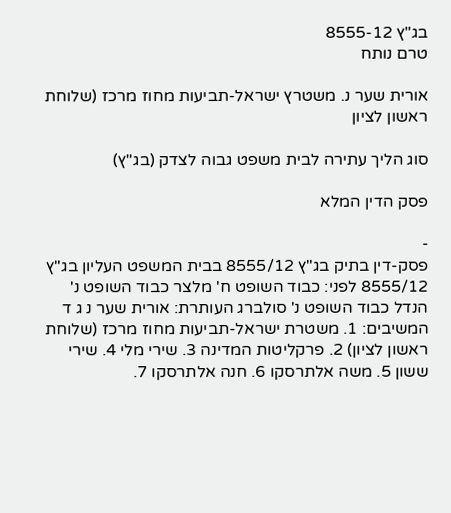בג"ץ 8555-12
טרם נותח

אורית שער נ. משטרץ ישראל-תביעות מחוז מרכז (שלוחת ראשון לציון

סוג הליך עתירה לבית משפט גבוה לצדק (בג"ץ)

פסק הדין המלא

-
פסק-דין בתיק בג"ץ 8555/12 בבית המשפט העליון בג"ץ 8555/12 לפני: כבוד השופט ח' מלצר כבוד השופט נ' הנדל כבוד השופט נ' סולברג העותרת: אורית שער נ ג ד המשיבים: 1. משטרת ישראל-תביעות מחוז מרכז (שלוחת ראשון לציון) 2. פרקליטות המדינה 3. שירי מלי 4. שירי ששון 5. משה אלתרסקו 6. חנה אלתרסקו 7.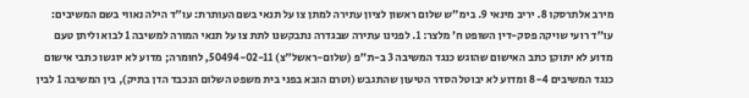מירב אלתרסקו 8. יריב מינאי 9. בימ"ש שלום ראשון לציון עתירה למתן צו על תנאי בשם העותרת: עו"ד הילה נאווי בשם המשיבים: עו"ד רועי שויקה פסק-דין השופט ח' מלצר: 1. לפנינו עתירה שבגדרה נתבקשנו לתת צו על תנאי המורה למשיבה 1 לבוא וליתן טעם מדוע לא יתוקן כתב האישום שהוגש כנגד המשיבה 3 ב-ת"פ (שלום-ראשל"צ) 50494-02-11, לחומרה; מדוע לא יוגשו כתבי אישום כנגד המשיבים 8-4 ומדוע לא יבוטל הסדר הטיעון שהתגבש (וטרם הובא בפני בית משפט השלום הנכבד הדן בתיק), בין המשיבה 1 לבין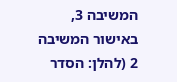המשיבה 3, באישור המשיבה 2 (להלן: הסדר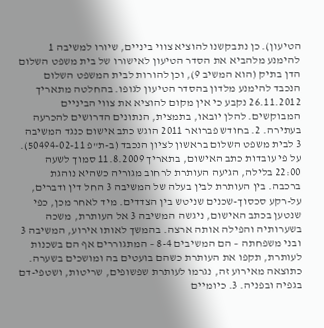הטיעון). כן נתבקשנו להוציא צווי ביניים, שיורו למשיבה 1 להימנע מלהביא את הסדר הטיעון לאישורו של בית משפט השלום הדן בתיק (הוא המשיב 9), וכן להורות לבית המשפט השלום הנכבד להימנע מלדון בהסדר הטיעון לגופו. בהחלטה מתאריך 26.11.2012 נקבע כי אין מקום להוציא את צווי הביניים המבוקשים. להלן יובאו, בתמצית, הנתונים הדרושים להכרעה בעתירה. 2. בחודש פברואר 2011 הוגש כתב אישום כנגד המשיבה 3 לבית משפט השלום בראשון לציון הנכבד (ב-ת"פ 50494-02-11). על פי עובדות כתב האישום, בתאריך 11.8.2009 סמוך לשעה 22:00 בלילה, הגיעה העותרת לרחוב מגוריה כשהיא נוהגת ברכבה. בין העותרת לבין בעלה של המשיבה 3 החל דין ודברים, על-רקע סכסוך-שכנים שניטש בין הצדדים. מיד לאחר מכן, כפי שנטען בכתב האישום, ניגשה המשיבה 3 אל העותרת, משכה בשערותיה והפילה אותה ארצה. בהמשך לאותו אירוע, המשיבה 3 ובני משפחתה – הם המשיבים 8-4 – המתגוררים אף הם בשכנות לעותרת, תקפו את העותרת כשהם בועטים בה ומושכים בשערה. כתוצאה מאירוע זה, נגרמו לעותרת שפשופים, שריטות, ושטפי-דם בגפיה ובפניה. 3. כיומיים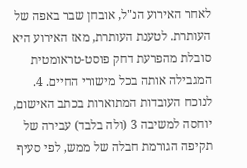לאחר האירוע הנ"ל, אובחן שבר באפה של העותרת. לטענת העותרת, מאז האירוע היא סובלת מהפרעת דחק פוסט-טראומטית המגבילה אותה בכל מישורי החיים. 4. לנוכח העובדות המתוארות בכתב האישום, יוחסה למשיבה 3 (ולה בלבד) עבירה של תקיפה הגורמת חבלה של ממש, לפי סעיף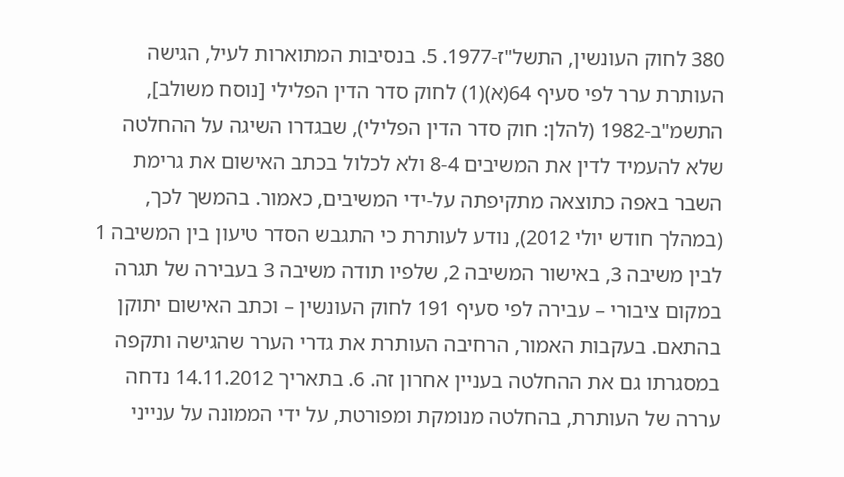380 לחוק העונשין, התשל"ז-1977. 5. בנסיבות המתוארות לעיל, הגישה העותרת ערר לפי סעיף 64(א)(1) לחוק סדר הדין הפלילי [נוסח משולב], התשמ"ב-1982 (להלן: חוק סדר הדין הפלילי), שבגדרו השיגה על ההחלטה שלא להעמיד לדין את המשיבים 8-4 ולא לכלול בכתב האישום את גרימת השבר באפה כתוצאה מתקיפתה על-ידי המשיבים, כאמור. בהמשך לכך, (במהלך חודש יולי 2012), נודע לעותרת כי התגבש הסדר טיעון בין המשיבה 1 לבין משיבה 3, באישור המשיבה 2, שלפיו תודה משיבה 3 בעבירה של תגרה במקום ציבורי – עבירה לפי סעיף 191 לחוק העונשין – וכתב האישום יתוקן בהתאם. בעקבות האמור, הרחיבה העותרת את גדרי הערר שהגישה ותקפה במסגרתו גם את ההחלטה בעניין אחרון זה. 6. בתאריך 14.11.2012 נדחה עררה של העותרת, בהחלטה מנומקת ומפורטת, על ידי הממונה על ענייני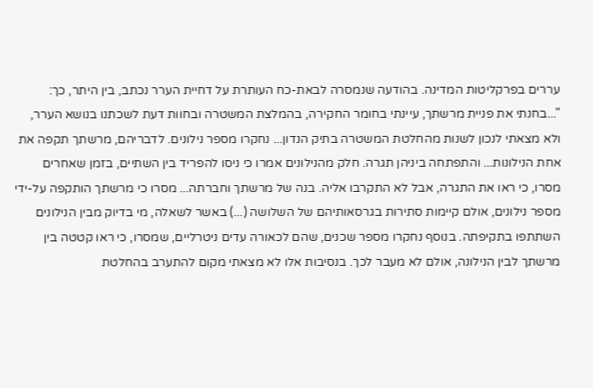עררים בפרקליטות המדינה. בהודעה שנמסרה לבאת-כח העותרת על דחיית הערר נכתב, בין היתר, כך: "...בחנתי את פניית מרשתך, עיינתי בחומר החקירה, בהמלצת המשטרה ובחוות דעת לשכתנו בנושא הערר, ולא מצאתי לנכון לשנות מהחלטת המשטרה בתיק הנדון... נחקרו מספר נילונים. לדבריהם, מרשתך תקפה את אחת הנילונות... והתפתחה ביניהן תגרה. חלק מהנילונים אמרו כי ניסו להפריד בין השתיים, בזמן שאחרים מסרו, כי ראו את התגרה, אבל לא התקרבו אליה. בנה של מרשתך וחברתה... מסרו כי מרשתך הותקפה על-ידי מספר נילונים, אולם קיימות סתירות בגרסאותיהם של השלושה (...) באשר לשאלה, מי בדיוק מבין הנילונים השתתפו בתקיפתה. בנוסף נחקרו מספר שכנים, שהם לכאורה עדים ניטרליים, שמסרו, כי ראו קטטה בין מרשתך לבין הנילונה, אולם לא מעבר לכך. בנסיבות אלו לא מצאתי מקום להתערב בהחלטת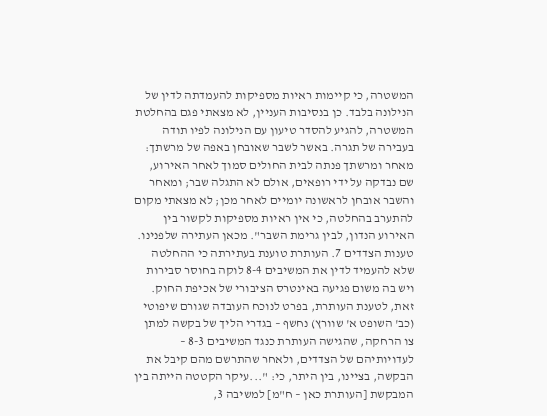המשטרה, כי קיימות ראיות מספיקות להעמדתה לדין של הנילונה בלבד. כן בנסיבות העניין, לא מצאתי פגם בהחלטת המשטרה, להגיע להסדר טיעון עם הנילונה לפיו תודה בעבירה של תגרה. באשר לשבר שאובחן באפה של מרשתך: מאחר ומרשתך פנתה לבית החולים סמוך לאחר האירוע, שם נבדקה על ידי רופאים, אולם לא התגלה שבר; ומאחר והשבר אובחן לראשונה יומיים לאחר מכן; לא מצאתי מקום להתערב בהחלטה, כי אין ראיות מספיקות לקשור בין האירוע הנדון, לבין גרימת השבר". מכאן העתירה שלפנינו. טענות הצדדים 7. העותרת טוענת בעתירתה כי ההחלטה שלא להעמיד לדין את המשיבים 8-4 לוקה בחוסר סבירות ויש בה משום פגיעה באינטרס הציבורי של אכיפת החוק. זאת, לטענת העותרת, בפרט לנוכח העובדה שגורם שיפוטי (כב' השופט א' שוורץ) נחשף – בגדרי הליך של בקשה למתן צו הרחקה, שהגישה העותרת כנגד המשיבים 8-3 – לעדויותיהם של הצדדים, ולאחר שהתרשם מהם קיבל את הבקשה, בציינו, בין היתר, כי: "...עיקר הקטטה הייתה בין המבקשת [העותרת כאן – ח"מ] למשיבה 3,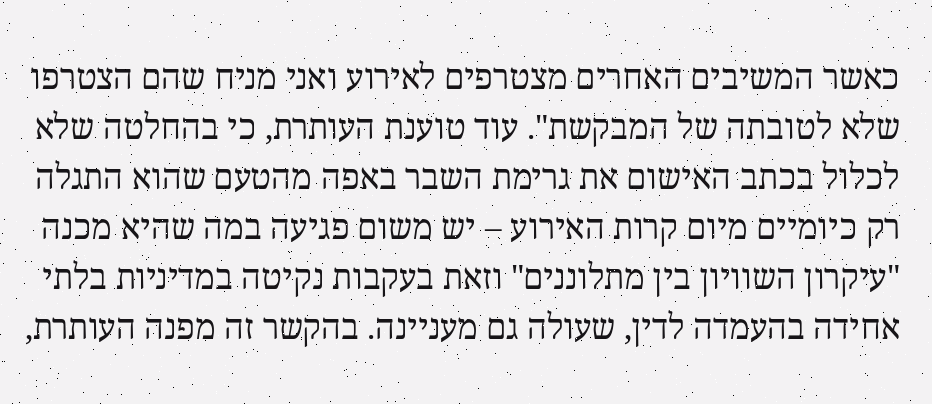כאשר המשיבים האחרים מצטרפים לאירוע ואני מניח שהם הצטרפו שלא לטובתה של המבקשת". עוד טוענת העותרת, כי בהחלטה שלא לכלול בכתב האישום את גרימת השבר באפה מהטעם שהוא התגלה רק כיומיים מיום קרות האירוע – יש משום פגיעה במה שהיא מכנה "עיקרון השוויון בין מתלוננים" וזאת בעקבות נקיטה במדיניות בלתי אחידה בהעמדה לדין, שעולה גם מעניינה. בהקשר זה מפנה העותרת,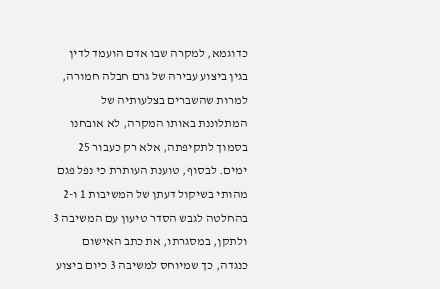כדוגמא, למקרה שבו אדם הועמד לדין בגין ביצוע עבירה של גרם חבלה חמורה, למרות שהשברים בצלעותיה של המתלוננת באותו המקרה, לא אובחנו בסמוך לתקיפתה, אלא רק כעבור 25 ימים. לבסוף, טוענת העותרת כי נפל פגם מהותי בשיקול דעתן של המשיבות 1 ו-2 בהחלטה לגבש הסדר טיעון עם המשיבה 3 ולתקן, במסגרתו, את כתב האישום כנגדה, כך שמיוחס למשיבה 3 כיום ביצוע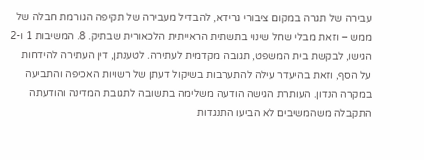עבירה של תגרה במקום ציבורי גרידא, להבדיל מעבירה של תקיפה הגורמת חבלה של ממש – וזאת מבלי שחל שינוי בתשתית הראייתית הלכאורית שבתיק. 8. המשיבות 1 ו-2 הגישו, לבקשת בית המשפט, תגובה מקדמית לעתירה. לטענתן, דין העתירה להידחות על הסף, וזאת בהיעדר עילה להתערבות בשיקול דעתן של רשויות האכיפה והתביעה במקרה הנדון. העותרת הגישה הודעה משלימה בתשובה לתגובת המדינה והודעתה התקבלה משהמשיבים לא הביעו התנגדות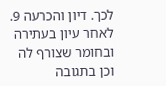לכך. דיון והכרעה 9. לאחר עיון בעתירה ובחומר שצורף לה וכן בתגובה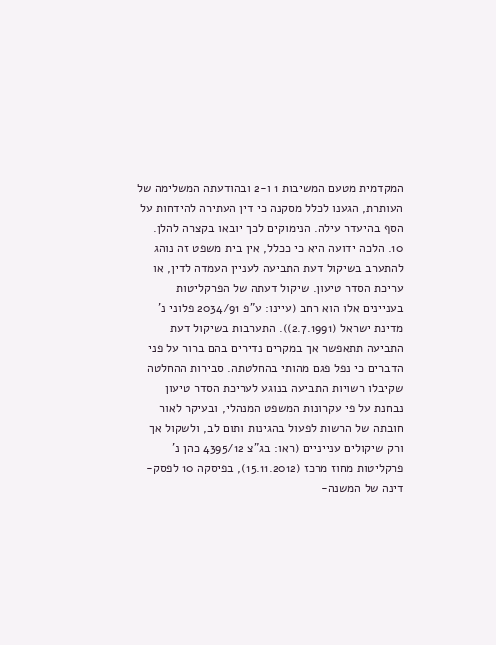המקדמית מטעם המשיבות 1 ו-2 ובהודעתה המשלימה של העותרת, הגענו לכלל מסקנה כי דין העתירה להידחות על הסף בהיעדר עילה. הנימוקים לכך יובאו בקצרה להלן. 10. הלכה ידועה היא כי ככלל, אין בית משפט זה נוהג להתערב בשיקול דעת התביעה לעניין העמדה לדין, או עריכת הסדר טיעון. שיקול דעתה של הפרקליטות בעניינים אלו הוא רחב (עיינו: ע"פ 2034/91 פלוני נ' מדינת ישראל (2.7.1991)). התערבות בשיקול דעת התביעה תתאפשר אך במקרים נדירים בהם ברור על פני הדברים כי נפל פגם מהותי בהחלטתה. סבירות ההחלטה שקיבלו רשויות התביעה בנוגע לעריכת הסדר טיעון נבחנת על פי עקרונות המשפט המנהלי, ובעיקר לאור חובתה של הרשות לפעול בהגינות ותום לב, ולשקול אך ורק שיקולים ענייניים (ראו: בג"צ 4395/12 כהן נ' פרקליטות מחוז מרכז (15.11.2012), בפיסקה 10 לפסק-דינה של המשנה-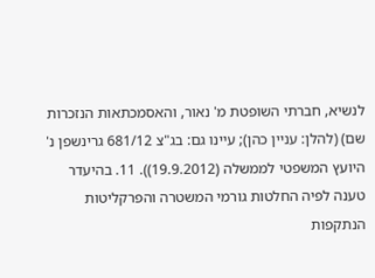לנשיא, חברתי השופטת מ' נאור, והאסמכתאות הנזכרות שם) (להלן: עניין כהן); עיינו גם: בג"צ 681/12 גרינשפן נ' היועץ המשפטי לממשלה (19.9.2012)). 11. בהיעדר טענה לפיה החלטות גורמי המשטרה והפרקליטות הנתקפות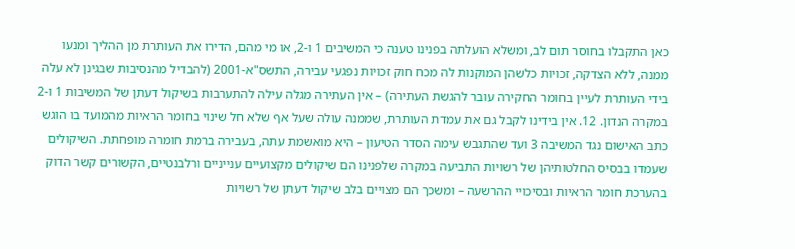כאן התקבלו בחוסר תום לב, ומשלא הועלתה בפנינו טענה כי המשיבים 1 ו-2, או מי מהם, הדירו את העותרת מן ההליך ומנעו ממנה, ללא הצדקה, זכויות כלשהן המוקנות לה מכח חוק זכויות נפגעי עבירה, התשס"א-2001 (להבדיל מהנסיבות שבגינן לא עלה בידי העותרת לעיין בחומר החקירה עובר להגשת העתירה) – אין העתירה מגלה עילה להתערבות בשיקול דעתן של המשיבות 1 ו-2 במקרה הנדון. 12. אין בידינו לקבל גם את עמדת העותרת, שממנה עולה שעל אף שלא חל שינוי בחומר הראיות מהמועד בו הוגש כתב האישום נגד המשיבה 3 ועד שהתגבש עימה הסדר הטיעון – היא מואשמת עתה, בעבירה ברמת חומרה מופחתת. השיקולים שעמדו בבסיס החלטותיהן של רשויות התביעה במקרה שלפנינו הם שיקולים מקצועיים ענייניים ורלבנטיים, הקשורים קשר הדוק בהערכת חומר הראיות ובסיכויי ההרשעה – ומשכך הם מצויים בלב שיקול דעתן של רשויות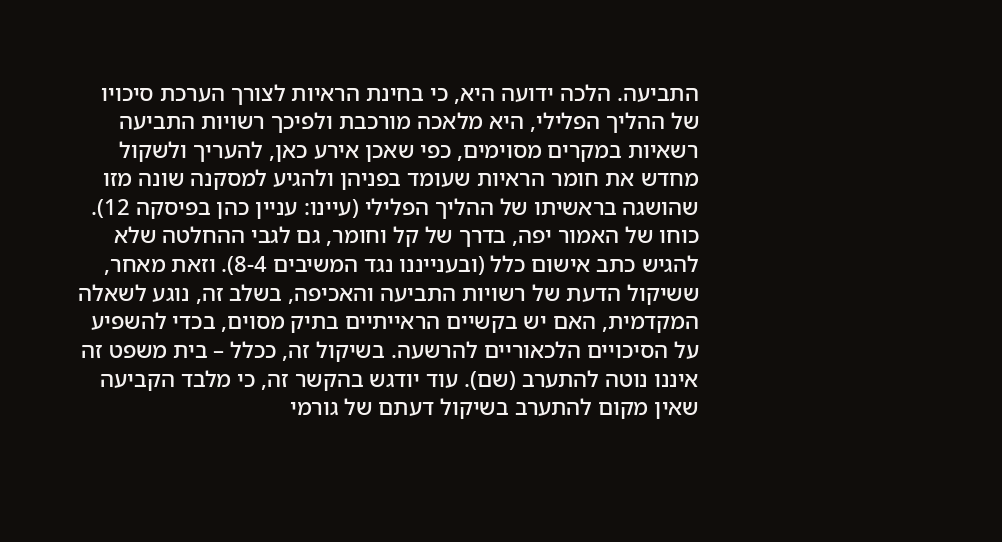התביעה. הלכה ידועה היא, כי בחינת הראיות לצורך הערכת סיכויו של ההליך הפלילי, היא מלאכה מורכבת ולפיכך רשויות התביעה רשאיות במקרים מסוימים, כפי שאכן אירע כאן, להעריך ולשקול מחדש את חומר הראיות שעומד בפניהן ולהגיע למסקנה שונה מזו שהושגה בראשיתו של ההליך הפלילי (עיינו: עניין כהן בפיסקה 12). כוחו של האמור יפה, בדרך של קל וחומר, גם לגבי ההחלטה שלא להגיש כתב אישום כלל (ובענייננו נגד המשיבים 8-4). וזאת מאחר, ששיקול הדעת של רשויות התביעה והאכיפה, בשלב זה, נוגע לשאלה המקדמית, האם יש בקשיים הראייתיים בתיק מסוים, בכדי להשפיע על הסיכויים הלכאוריים להרשעה. בשיקול זה, ככלל – בית משפט זה איננו נוטה להתערב (שם). עוד יודגש בהקשר זה, כי מלבד הקביעה שאין מקום להתערב בשיקול דעתם של גורמי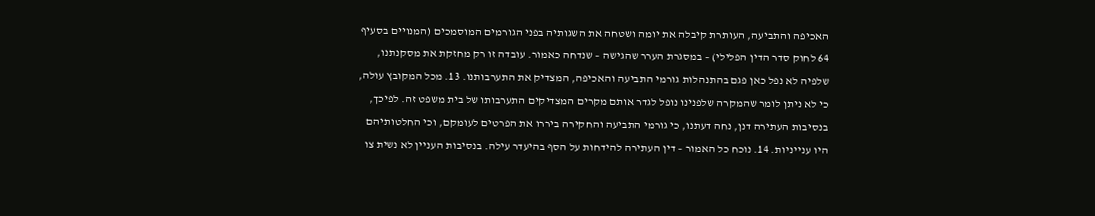האכיפה והתביעה, העותרת קיבלה את יומה ושטחה את השגותיה בפני הגורמים המוסמכים (המנויים בסעיף 64 לחוק סדר הדין הפלילי) – במסגרת הערר שהגישה – שנדחה כאמור. עובדה זו רק מחזקת את מסקנתנו, שלפיה לא נפל כאן פגם בהתנהלות גורמי התביעה והאכיפה, המצדיק את התערבותנו. 13. מכל המקובץ עולה, כי לא ניתן לומר שהמקרה שלפנינו נופל לגדר אותם מקרים המצדיקים התערבותו של בית משפט זה. לפיכך, בנסיבות העתירה דנן, נחה דעתנו, כי גורמי התביעה והחקירה ביררו את הפרטים לעומקם, וכי החלטותיהם היו ענייניות. 14. נוכח כל האמור – דין העתירה להידחות על הסף בהיעדר עילה. בנסיבות העניין לא נשית צו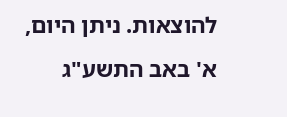להוצאות. ניתן היום, א' באב התשע"ג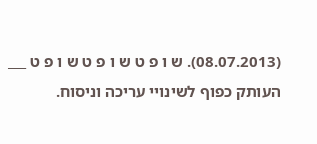(08.07.2013). ש ו פ ט ש ו פ ט ש ו פ ט ___ העותק כפוף לשינויי עריכה וניסוח.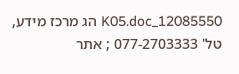12085550_K05.doc הג מרכז מידע, טל' 077-2703333 ; אתר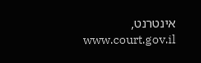אינטרנט, www.court.gov.il